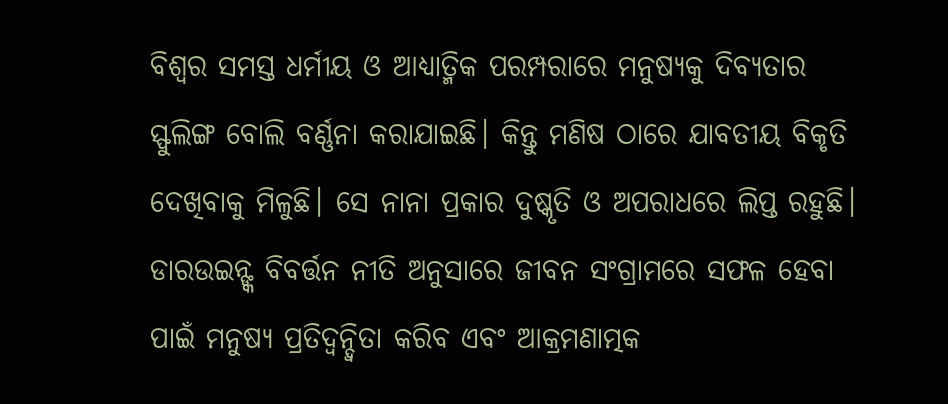ବିଶ୍ୱର ସମସ୍ତ ଧର୍ମୀୟ ଓ ଆଧ୍ୟାତ୍ମିକ ପରମ୍ପରାରେ ମନୁଷ୍ୟକୁ ଦିବ୍ୟତାର ସ୍ଫୁଲିଙ୍ଗ ବୋଲି ବର୍ଣ୍ଣନା କରାଯାଇଛି। କିନ୍ତୁ ମଣିଷ ଠାରେ ଯାବତୀୟ ବିକୃତି ଦେଖିବାକୁ ମିଳୁଛି। ସେ ନାନା ପ୍ରକାର ଦୁଷ୍କୃତି ଓ ଅପରାଧରେ ଲିପ୍ତ ରହୁଛି। ଡାରଉଇନ୍ଙ୍କ ବିବର୍ତ୍ତନ ନୀତି ଅନୁସାରେ ଜୀବନ ସଂଗ୍ରାମରେ ସଫଳ ହେବା ପାଇଁ ମନୁଷ୍ୟ ପ୍ରତିଦ୍ୱନ୍ଦ୍ବିତା କରିବ ଏବଂ ଆକ୍ରମଣାତ୍ମକ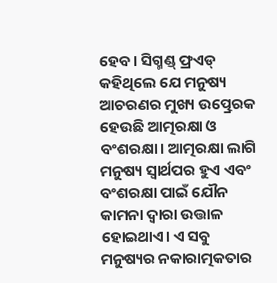ହେବ। ସିଗ୍ମଣ୍ଡ୍ ଫ୍ରଏଡ୍ କହିଥିଲେ ଯେ ମନୁଷ୍ୟ ଆଚରଣର ମୁଖ୍ୟ ଉତ୍ପ୍ରେରକ ହେଉଛି ଆତ୍ମରକ୍ଷା ଓ ବଂଶରକ୍ଷା। ଆତ୍ମରକ୍ଷା ଲାଗି ମନୁଷ୍ୟ ସ୍ବାର୍ଥପର ହୁଏ ଏବଂ ବଂଶରକ୍ଷା ପାଇଁ ଯୌନ କାମନା ଦ୍ବାରା ଉତ୍ତାଳ ହୋଇଥାଏ। ଏ ସବୁ ମନୁଷ୍ୟର ନକାରାତ୍ମକତାର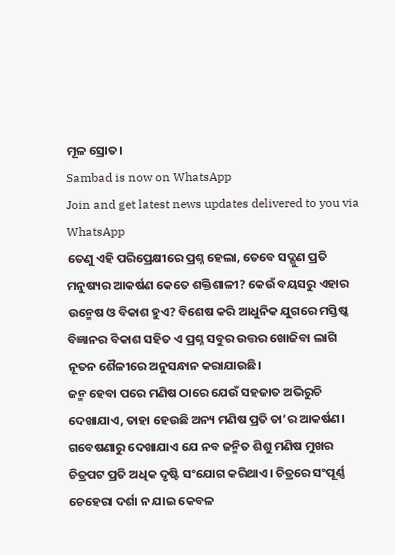ମୂଳ ସ୍ରୋତ।
Sambad is now on WhatsApp
Join and get latest news updates delivered to you via WhatsApp
ତେଣୁ ଏହି ପରିପ୍ରେକ୍ଷୀରେ ପ୍ରଶ୍ନ ହେଲା, ତେବେ ସଦ୍ଗୁଣ ପ୍ରତି ମନୁଷ୍ୟର ଆକର୍ଷଣ କେତେ ଶକ୍ତିଶାଳୀ? କେଉଁ ବୟସରୁ ଏହାର ଉନ୍ମେଷ ଓ ବିକାଶ ହୁଏ? ବିଶେଷ କରି ଆଧୁନିକ ଯୁଗରେ ମସ୍ତିଷ୍କ ବିଜ୍ଞାନର ବିକାଶ ସହିତ ଏ ପ୍ରଶ୍ନ ସବୁର ଉତ୍ତର ଖୋଜିବା ଲାଗି ନୂତନ ଶୈଳୀରେ ଅନୁସନ୍ଧାନ କରାଯାଉଛି।
ଜନ୍ମ ହେବା ପରେ ମଣିଷ ଠାରେ ଯେଉଁ ସହଜାତ ଅଭିରୁଚି ଦେଖାଯାଏ, ତାହା ହେଉଛି ଅନ୍ୟ ମଣିଷ ପ୍ରତି ତା’ର ଆକର୍ଷଣ। ଗବେଷଣାରୁ ଦେଖାଯାଏ ଯେ ନବ ଜନ୍ମିତ ଶିଶୁ ମଣିଷ ମୁଖର ଚିତ୍ରପଟ ପ୍ରତି ଅଧିକ ଦୃଷ୍ଟି ସଂଯୋଗ କରିଥାଏ। ଚିତ୍ରରେ ସଂପୂର୍ଣ୍ଣ ଚେହେରା ଦର୍ଶା ନ ଯାଇ କେବଳ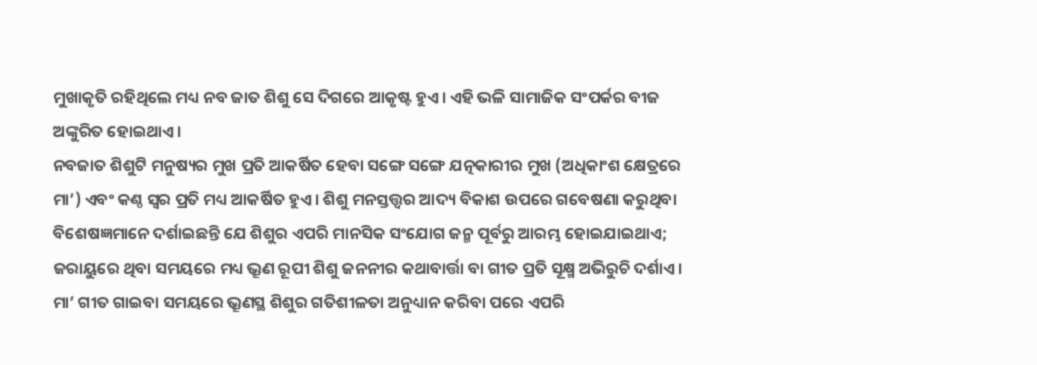ମୁଖାକୃତି ରହିଥିଲେ ମଧ୍ୟ ନବ ଜାତ ଶିଶୁ ସେ ଦିଗରେ ଆକୃଷ୍ଟ ହୁଏ। ଏହି ଭଳି ସାମାଜିକ ସଂପର୍କର ବୀଜ ଅଙ୍କୁରିତ ହୋଇଥାଏ।
ନବଜାତ ଶିଶୁଟି ମନୁଷ୍ୟର ମୁଖ ପ୍ରତି ଆକର୍ଷିତ ହେବା ସଙ୍ଗେ ସଙ୍ଗେ ଯତ୍ନକାରୀର ମୁଖ (ଅଧିକାଂଶ କ୍ଷେତ୍ରରେ ମା’) ଏବଂ କଣ୍ଠ ସ୍ୱର ପ୍ରତି ମଧ୍ୟ ଆକର୍ଷିତ ହୁଏ। ଶିଶୁ ମନସ୍ତତ୍ତ୍ବର ଆଦ୍ୟ ବିକାଶ ଉପରେ ଗବେଷଣା କରୁଥିବା ବିଶେଷଜ୍ଞମାନେ ଦର୍ଶାଇଛନ୍ତି ଯେ ଶିଶୁର ଏପରି ମାନସିକ ସଂଯୋଗ ଜନ୍ମ ପୂର୍ବରୁ ଆରମ୍ଭ ହୋଇଯାଇଥାଏ; ଜରାୟୁରେ ଥିବା ସମୟରେ ମଧ୍ୟ ଭ୍ରୂଣ ରୂପୀ ଶିଶୁ ଜନନୀର କଥାବାର୍ତ୍ତା ବା ଗୀତ ପ୍ରତି ସୂକ୍ଷ୍ମ ଅଭିରୁଚି ଦର୍ଶାଏ। ମା’ ଗୀତ ଗାଇବା ସମୟରେ ଭ୍ରୂଣସ୍ଥ ଶିଶୁର ଗତିଶୀଳତା ଅନୁଧ୍ୟାନ କରିବା ପରେ ଏପରି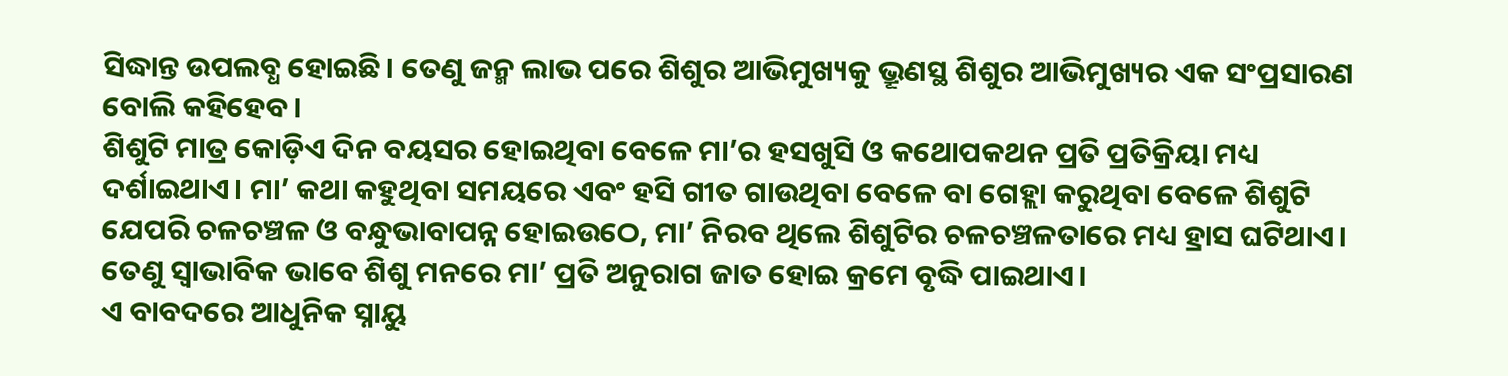ସିଦ୍ଧାନ୍ତ ଉପଲବ୍ଧ ହୋଇଛି। ତେଣୁ ଜନ୍ମ ଲାଭ ପରେ ଶିଶୁର ଆଭିମୁଖ୍ୟକୁ ଭ୍ରୂଣସ୍ଥ ଶିଶୁର ଆଭିମୁଖ୍ୟର ଏକ ସଂପ୍ରସାରଣ ବୋଲି କହିହେବ।
ଶିଶୁଟି ମାତ୍ର କୋଡ଼ିଏ ଦିନ ବୟସର ହୋଇଥିବା ବେଳେ ମା’ର ହସଖୁସି ଓ କଥୋପକଥନ ପ୍ରତି ପ୍ରତିକ୍ରିୟା ମଧ୍ୟ ଦର୍ଶାଇଥାଏ। ମା’ କଥା କହୁଥିବା ସମୟରେ ଏବଂ ହସି ଗୀତ ଗାଉଥିବା ବେଳେ ବା ଗେହ୍ଲା କରୁଥିବା ବେଳେ ଶିଶୁଟି ଯେପରି ଚଳଚଞ୍ଚଳ ଓ ବନ୍ଧୁଭାବାପନ୍ନ ହୋଇଉଠେ, ମା’ ନିରବ ଥିଲେ ଶିଶୁଟିର ଚଳଚଞ୍ଚଳତାରେ ମଧ୍ୟ ହ୍ରାସ ଘଟିଥାଏ। ତେଣୁ ସ୍ବାଭାବିକ ଭାବେ ଶିଶୁ ମନରେ ମା’ ପ୍ରତି ଅନୁରାଗ ଜାତ ହୋଇ କ୍ରମେ ବୃଦ୍ଧି ପାଇଥାଏ।
ଏ ବାବଦରେ ଆଧୁନିକ ସ୍ନାୟୁ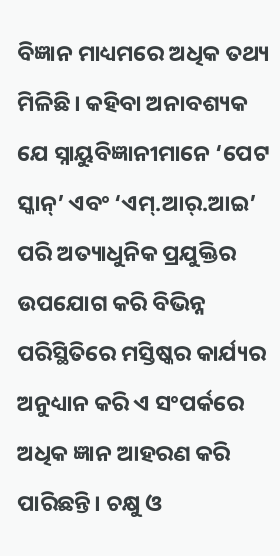ବିଜ୍ଞାନ ମାଧ୍ୟମରେ ଅଧିକ ତଥ୍ୟ ମିଳିଛି। କହିବା ଅନାବଶ୍ୟକ ଯେ ସ୍ନାୟୁବିଜ୍ଞାନୀମାନେ ‘ପେଟ ସ୍କାନ୍’ ଏବଂ ‘ଏମ୍.ଆର୍.ଆଇ’ ପରି ଅତ୍ୟାଧୁନିକ ପ୍ରଯୁକ୍ତିର ଉପଯୋଗ କରି ବିଭିନ୍ନ ପରିସ୍ଥିତିରେ ମସ୍ତିଷ୍କର କାର୍ଯ୍ୟର ଅନୁଧ୍ୟାନ କରି ଏ ସଂପର୍କରେ ଅଧିକ ଜ୍ଞାନ ଆହରଣ କରି ପାରିଛନ୍ତି। ଚକ୍ଷୁ ଓ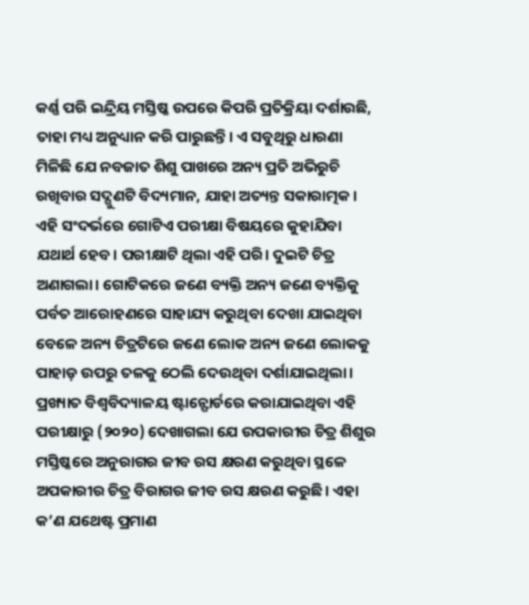କର୍ଣ୍ଣ ପରି ଇନ୍ଦ୍ରିୟ ମସ୍ତିଷ୍କ ଉପରେ କିପରି ପ୍ରତିକ୍ରିୟା ଦର୍ଶାଉଛି, ତାହା ମଧ୍ୟ ଅନୁଧ୍ୟାନ କରି ପାରୁଛନ୍ତି। ଏ ସବୁଥିରୁ ଧାରଣା ମିଳିଛି ଯେ ନବଜାତ ଶିଶୁ ପାଖରେ ଅନ୍ୟ ପ୍ରତି ଅଭିରୁଚି ରଖିବାର ସଦ୍ଗୁଣଟି ବିଦ୍ୟମାନ, ଯାହା ଅତ୍ୟନ୍ତ ସକାରାତ୍ମକ।
ଏହି ସଂଦର୍ଭରେ ଗୋଟିଏ ପରୀକ୍ଷା ବିଷୟରେ କୁହାଯିବା ଯଥାର୍ଥ ହେବ। ପରୀକ୍ଷାଟି ଥିଲା ଏହି ପରି। ଦୁଇଟି ଚିତ୍ର ଅଣାଗଲା। ଗୋଟିକରେ ଜଣେ ବ୍ୟକ୍ତି ଅନ୍ୟ ଜଣେ ବ୍ୟକ୍ତିକୁ ପର୍ବତ ଆରୋହଣରେ ସାହାଯ୍ୟ କରୁଥିବା ଦେଖା ଯାଇଥିବା ବେଳେ ଅନ୍ୟ ଚିତ୍ରଟିରେ ଜଣେ ଲୋକ ଅନ୍ୟ ଜଣେ ଲୋକକୁ ପାହାଡ଼ ଉପରୁ ତଳକୁ ଠେଲି ଦେଉଥିବା ଦର୍ଶାଯାଇଥିଲା। ପ୍ରଖ୍ୟାତ ବିଶ୍ୱବିଦ୍ୟାଳୟ ଷ୍ଟାନ୍ଫୋର୍ଡରେ କରାଯାଇଥିବା ଏହି ପରୀକ୍ଷାରୁ (୨୦୨୦) ଦେଖାଗଲା ଯେ ଉପକାରୀର ଚିତ୍ର ଶିଶୁର ମସ୍ତିଷ୍କରେ ଅନୁରାଗର ଜୀବ ରସ କ୍ଷରଣ କରୁଥିବା ସ୍ଥଳେ ଅପକାରୀର ଚିତ୍ର ବିରାଗର ଜୀବ ରସ କ୍ଷରଣ କରୁଛି। ଏହା କ’ଣ ଯଥେଷ୍ଟ ପ୍ରମାଣ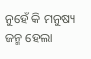ନୁହେଁ କି ମନୁଷ୍ୟ ଜନ୍ମ ହେଲା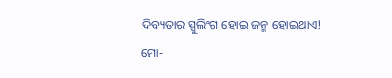ଦିବ୍ୟତାର ସ୍ପୁଲିଂଗ ହୋଇ ଜନ୍ମ ହୋଇଥାଏ!
ମୋ-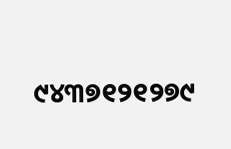୯୪୩୭୧୨୧୨୭୯